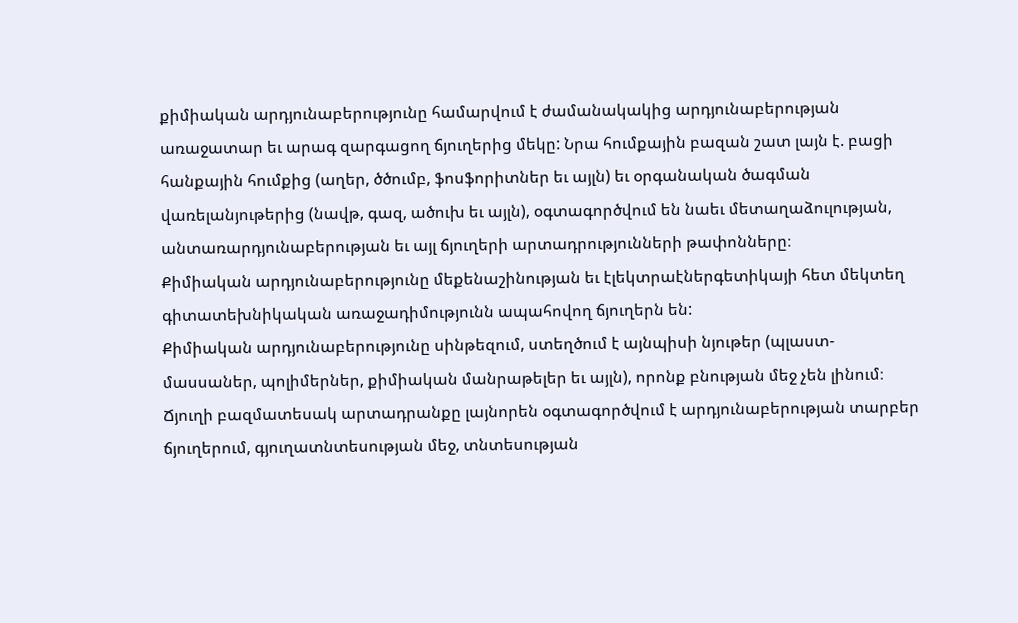քիմիական արդյունաբերությունը համարվում է ժամանակակից արդյունաբերության
առաջատար եւ արագ զարգացող ճյուղերից մեկը: Նրա հումքային բազան շատ լայն է. բացի
հանքային հումքից (աղեր, ծծումբ, ֆոսֆորիտներ եւ այլն) եւ օրգանական ծագման
վառելանյութերից (նավթ, գազ, ածուխ եւ այլն), օգտագործվում են նաեւ մետաղաձուլության,
անտառարդյունաբերության եւ այլ ճյուղերի արտադրությունների թափոնները։
Քիմիական արդյունաբերությունը մեքենաշինության եւ էլեկտրաէներգետիկայի հետ մեկտեղ
գիտատեխնիկական առաջադիմությունն ապահովող ճյուղերն են:
Քիմիական արդյունաբերությունը սինթեզում, ստեղծում է այնպիսի նյութեր (պլաստ-
մասսաներ, պոլիմերներ, քիմիական մանրաթելեր եւ այլն), որոնք բնության մեջ չեն լինում։
Ճյուղի բազմատեսակ արտադրանքը լայնորեն օգտագործվում է արդյունաբերության տարբեր
ճյուղերում, գյուղատնտեսության մեջ, տնտեսության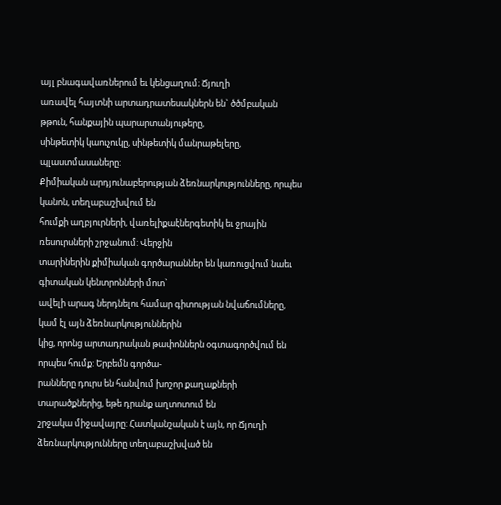այլ բնագավառներում եւ կենցաղում։ Ճյուղի
առավել հայտնի արտադրատեսակներն են` ծծմբական թթուն, հանքային պարարտանյութերը,
սինթետիկ կաուչուկը, սինթետիկ մանրաթելերը, պլաստմասաները:
Քիմիական արդյունաբերության ձեռնարկությունները, որպես կանոն, տեղաբաշխվում են
հումքի աղբյուրների, վառելիքաէներգետիկ եւ ջրային ռեսուրսների շրջանում: Վերջին
տարիներին քիմիական գործարաններ են կառուցվում նաեւ գիտական կենտրոնների մոտ`
ավելի արագ ներդնելու համար գիտության նվաճումները, կամ էլ այն ձեռնարկություններին
կից, որոնց արտադրական թափոններն օգտագործվում են որպես հումք: Երբեմն գործա-
րանները դուրս են հանվում խոշոր քաղաքների տարածքներից, եթե դրանք աղտոտում են
շրջակա միջավայրը: Հատկանշական է այն, որ Ճյուղի ձեռնարկությունները տեղաբաշխված են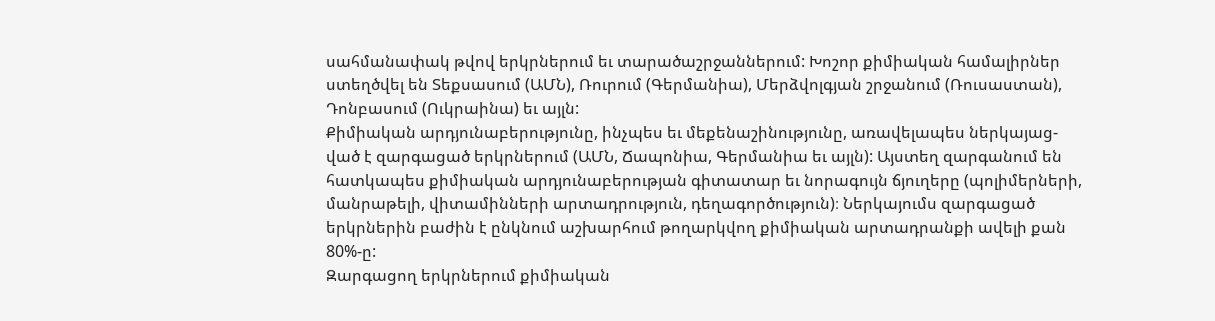սահմանափակ թվով երկրներում եւ տարածաշրջաններում: Խոշոր քիմիական համալիրներ
ստեղծվել են Տեքսասում (ԱՄՆ), Ռուրում (Գերմանիա), Մերձվոլգյան շրջանում (Ռուսաստան),
Դոնբասում (Ուկրաինա) եւ այլն:
Քիմիական արդյունաբերությունը, ինչպես եւ մեքենաշինությունը, առավելապես ներկայաց-
ված է զարգացած երկրներում (ԱՄՆ, Ճապոնիա, Գերմանիա եւ այլն): Այստեղ զարգանում են
հատկապես քիմիական արդյունաբերության գիտատար եւ նորագույն ճյուղերը (պոլիմերների,
մանրաթելի, վիտամինների արտադրություն, դեղագործություն)։ Ներկայումս զարգացած
երկրներին բաժին է ընկնում աշխարհում թողարկվող քիմիական արտադրանքի ավելի քան
80%-ը:
Զարգացող երկրներում քիմիական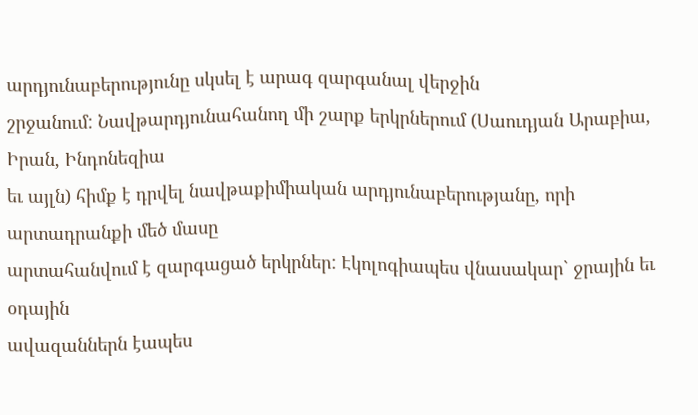արդյունաբերությունը սկսել է արագ զարգանալ վերջին
շրջանում: Նավթարդյունահանող մի շարք երկրներում (Սաուդյան Արաբիա, Իրան, Ինդոնեզիա
եւ այլն) հիմք է դրվել նավթաքիմիական արդյունաբերությանը, որի արտադրանքի մեծ մասը
արտահանվում է զարգացած երկրներ: Էկոլոգիապես վնասակար` ջրային եւ օդային
ավազաններն էապես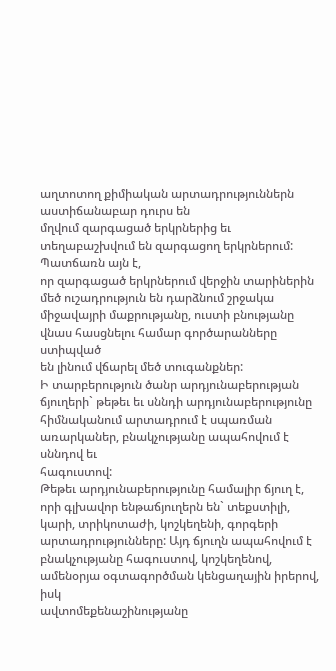աղտոտող քիմիական արտադրություններն աստիճանաբար դուրս են
մղվում զարգացած երկրներից եւ տեղաբաշխվում են զարգացող երկրներում: Պատճառն այն է,
որ զարգացած երկրներում վերջին տարիներին մեծ ուշադրություն են դարձնում շրջակա
միջավայրի մաքրությանը, ուստի բնությանը վնաս հասցնելու համար գործարանները ստիպված
են լինում վճարել մեծ տուգանքներ:
Ի տարբերություն ծանր արդյունաբերության ճյուղերի` թեթեւ եւ սննդի արդյունաբերությունը
հիմնականում արտադրում է սպառման առարկաներ, բնակչությանը ապահովում է սննդով եւ
հագուստով:
Թեթեւ արդյունաբերությունը համալիր ճյուղ է, որի գլխավոր ենթաճյուղերն են` տեքստիլի, կարի, տրիկոտաժի, կոշկեղենի, գորգերի արտադրությունները: Այդ ճյուղն ապահովում է
բնակչությանը հագուստով, կոշկեղենով, ամենօրյա օգտագործման կենցաղային իրերով, իսկ
ավտոմեքենաշինությանը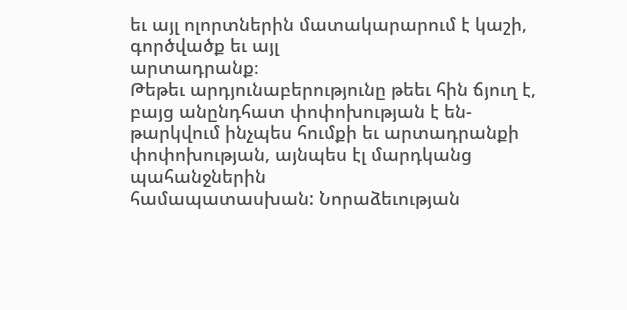եւ այլ ոլորտներին մատակարարում է կաշի, գործվածք եւ այլ
արտադրանք։
Թեթեւ արդյունաբերությունը թեեւ հին ճյուղ է, բայց անընդհատ փոփոխության է են-
թարկվում ինչպես հումքի եւ արտադրանքի փոփոխության, այնպես էլ մարդկանց պահանջներին
համապատասխան: Նորաձեւության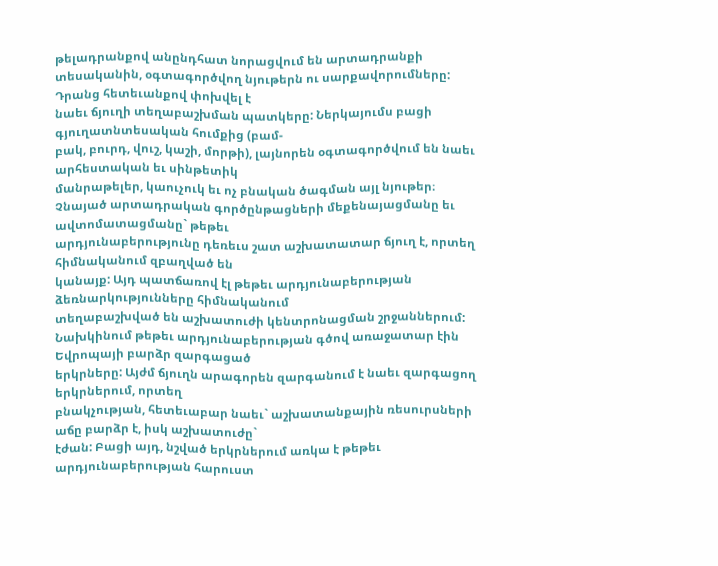թելադրանքով անընդհատ նորացվում են արտադրանքի
տեսականին, օգտագործվող նյութերն ու սարքավորումները: Դրանց հետեւանքով փոխվել է
նաեւ ճյուղի տեղաբաշխման պատկերը: Ներկայումս բացի գյուղատնտեսական հումքից (բամ-
բակ, բուրդ, վուշ, կաշի, մորթի), լայնորեն օգտագործվում են նաեւ արհեստական եւ սինթետիկ
մանրաթելեր, կաուչուկ եւ ոչ բնական ծագման այլ նյութեր։
Չնայած արտադրական գործընթացների մեքենայացմանը եւ ավտոմատացմանը` թեթեւ
արդյունաբերությունը դեռեւս շատ աշխատատար ճյուղ է, որտեղ հիմնականում զբաղված են
կանայք: Այդ պատճառով էլ թեթեւ արդյունաբերության ձեռնարկությունները հիմնականում
տեղաբաշխված են աշխատուժի կենտրոնացման շրջաններում:
Նախկինում թեթեւ արդյունաբերության գծով առաջատար էին Եվրոպայի բարձր զարգացած
երկրները: Այժմ ճյուղն արագորեն զարգանում է նաեւ զարգացող երկրներում, որտեղ
բնակչության, հետեւաբար նաեւ` աշխատանքային ռեսուրսների աճը բարձր է, իսկ աշխատուժը`
էժան: Բացի այդ, նշված երկրներում առկա է թեթեւ արդյունաբերության հարուստ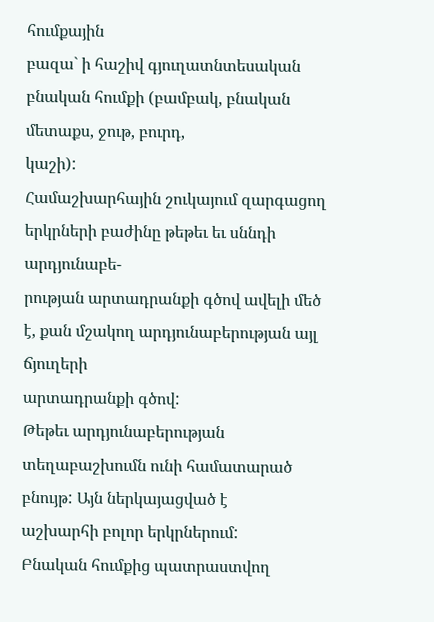հումքային
բազա` ի հաշիվ գյուղատնտեսական բնական հումքի (բամբակ, բնական մետաքս, ջութ, բուրդ,
կաշի):
Համաշխարհային շուկայում զարգացող երկրների բաժինը թեթեւ եւ սննդի արդյունաբե-
րության արտադրանքի գծով ավելի մեծ է, քան մշակող արդյունաբերության այլ ճյուղերի
արտադրանքի գծով:
Թեթեւ արդյունաբերության տեղաբաշխումն ունի համատարած բնույթ: Այն ներկայացված է
աշխարհի բոլոր երկրներում:
Բնական հումքից պատրաստվող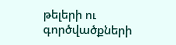թելերի ու գործվածքների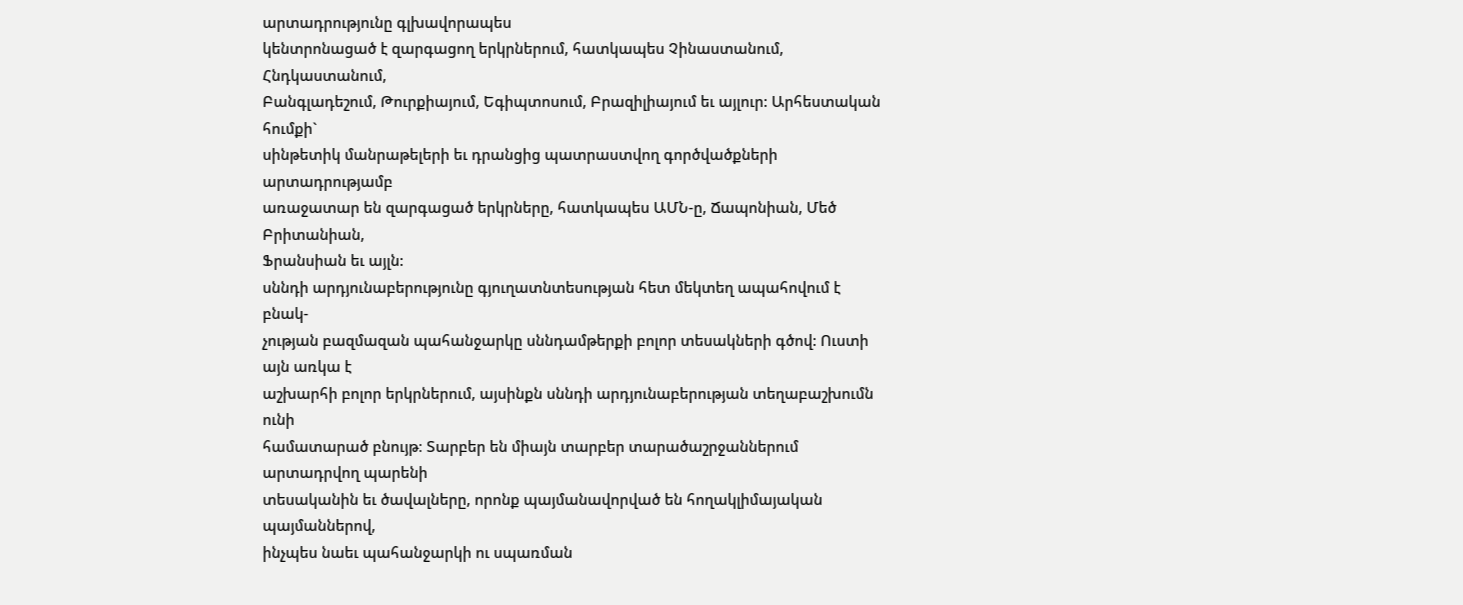արտադրությունը գլխավորապես
կենտրոնացած է զարգացող երկրներում, հատկապես Չինաստանում, Հնդկաստանում,
Բանգլադեշում, Թուրքիայում, Եգիպտոսում, Բրազիլիայում եւ այլուր: Արհեստական հումքի`
սինթետիկ մանրաթելերի եւ դրանցից պատրաստվող գործվածքների արտադրությամբ
առաջատար են զարգացած երկրները, հատկապես ԱՄՆ-ը, Ճապոնիան, Մեծ Բրիտանիան,
Ֆրանսիան եւ այլն:
սննդի արդյունաբերությունը գյուղատնտեսության հետ մեկտեղ ապահովում է բնակ-
չության բազմազան պահանջարկը սննդամթերքի բոլոր տեսակների գծով: Ուստի այն առկա է
աշխարհի բոլոր երկրներում, այսինքն սննդի արդյունաբերության տեղաբաշխումն ունի
համատարած բնույթ։ Տարբեր են միայն տարբեր տարածաշրջաններում արտադրվող պարենի
տեսականին եւ ծավալները, որոնք պայմանավորված են հողակլիմայական պայմաններով,
ինչպես նաեւ պահանջարկի ու սպառման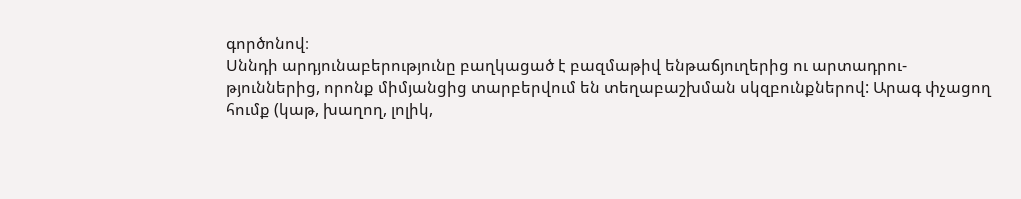գործոնով։
Սննդի արդյունաբերությունը բաղկացած է բազմաթիվ ենթաճյուղերից ու արտադրու-
թյուններից, որոնք միմյանցից տարբերվում են տեղաբաշխման սկզբունքներով: Արագ փչացող
հումք (կաթ, խաղող, լոլիկ,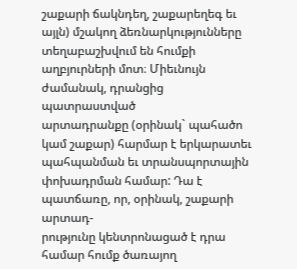շաքարի ճակնդեղ, շաքարեղեգ եւ այլն) մշակող ձեռնարկությունները
տեղաբաշխվում են հումքի աղբյուրների մոտ։ Միեւնույն ժամանակ, դրանցից պատրաստված
արտադրանքը (օրինակ` պահածո կամ շաքար) հարմար է երկարատեւ պահպանման եւ տրանսպորտային փոխադրման համար: Դա է պատճառը, որ, օրինակ, շաքարի արտադ-
րությունը կենտրոնացած է դրա համար հումք ծառայող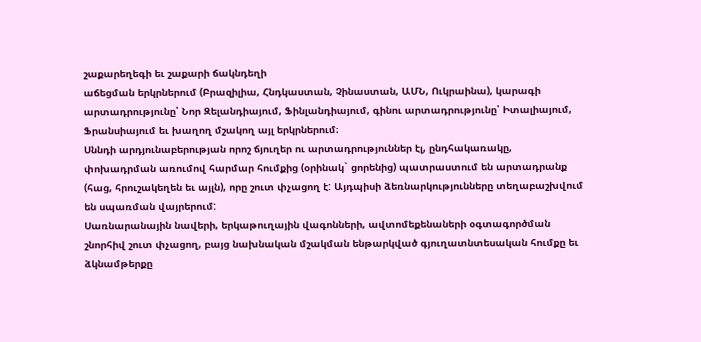շաքարեղեգի եւ շաքարի ճակնդեղի
աճեցման երկրներում (Բրազիլիա, Հնդկաստան, Չինաստան, ԱՄՆ, Ուկրաինա), կարագի
արտադրությունը՝ Նոր Զելանդիայում, Ֆինլանդիայում, գինու արտադրությունը՝ Իտալիայում,
Ֆրանսիայում եւ խաղող մշակող այլ երկրներում։
Սննդի արդյունաբերության որոշ ճյուղեր ու արտադրություններ էլ, ընդհակառակը,
փոխադրման առումով հարմար հումքից (օրինակ` ցորենից) պատրաստում են արտադրանք
(հաց, հրուշակեղեն եւ այլն), որը շուտ փչացող է: Այդպիսի ձեռնարկությունները տեղաբաշխվում
են սպառման վայրերում:
Սառնարանային նավերի, երկաթուղային վագոնների, ավտոմեքենաների օգտագործման
շնորհիվ շուտ փչացող, բայց նախնական մշակման ենթարկված գյուղատնտեսական հումքը եւ
ձկնամթերքը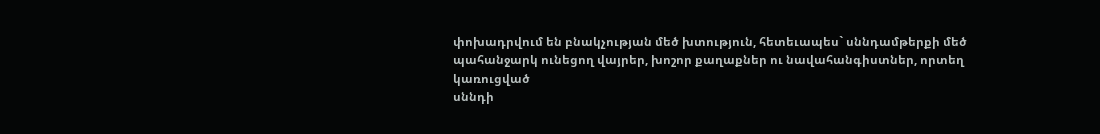փոխադրվում են բնակչության մեծ խտություն, հետեւապես` սննդամթերքի մեծ
պահանջարկ ունեցող վայրեր, խոշոր քաղաքներ ու նավահանգիստներ, որտեղ կառուցված
սննդի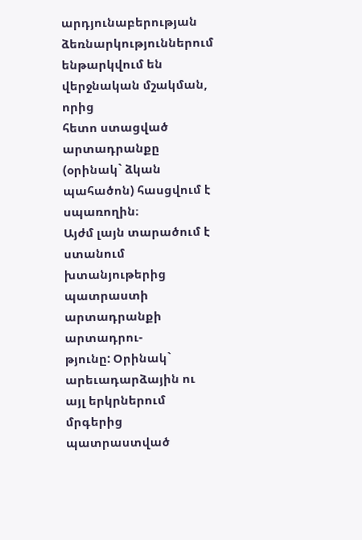արդյունաբերության ձեռնարկություններում ենթարկվում են վերջնական մշակման, որից
հետո ստացված արտադրանքը (օրինակ` ձկան պահածոն) հասցվում է սպառողին։
Այժմ լայն տարածում է ստանում խտանյութերից պատրաստի արտադրանքի արտադրու-
թյունը: Օրինակ` արեւադարձային ու այլ երկրներում մրգերից պատրաստված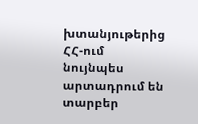խտանյութերից
ՀՀ-ում նույնպես արտադրում են տարբեր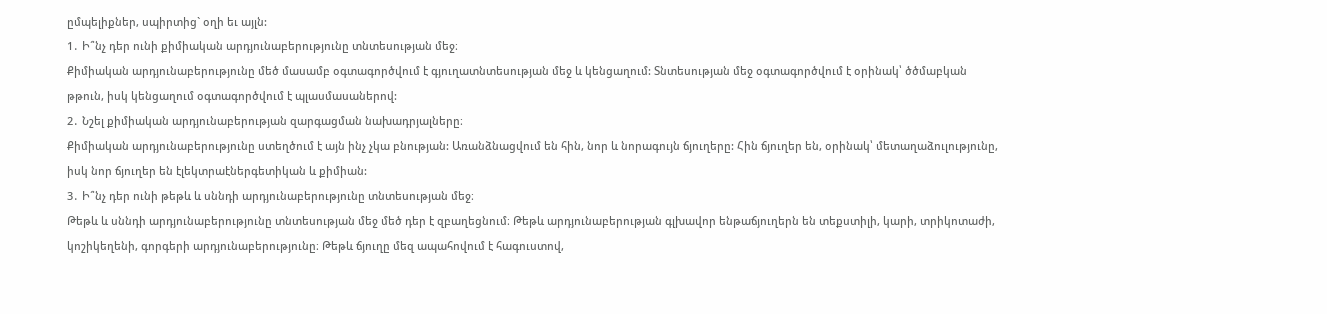ըմպելիքներ, սպիրտից` օղի եւ այլն:
1․ Ի՞նչ դեր ունի քիմիական արդյունաբերությունը տնտեսության մեջ։
Քիմիական արդյունաբերությունը մեծ մասամբ օգտագործվում է գյուղատնտեսության մեջ և կենցաղում: Տնտեսության մեջ օգտագործվում է օրինակ՝ ծծմաբկան թթուն, իսկ կենցաղում օգտագործվում է պլասմասաներով:
2․ Նշել քիմիական արդյունաբերության զարգացման նախադրյալները։
Քիմիական արդյունաբերությունը ստեղծում է այն ինչ չկա բնության: Առանձնացվում են հին, նոր և նորագույն ճյուղերը: Հին ճյուղեր են, օրինակ՝ մետաղաձուլությունը, իսկ նոր ճյուղեր են էլեկտրաէներգետիկան և քիմիան:
3․ Ի՞նչ դեր ունի թեթև և սննդի արդյունաբերությունը տնտեսության մեջ։
Թեթև և սննդի արդյունաբերությունը տնտեսության մեջ մեծ դեր է զբաղեցնում։ Թեթև արդյունաբերության գլխավոր ենթաճյուղերն են տեքստիլի, կարի, տրիկոտաժի, կոշիկեղենի, գորգերի արդյունաբերությունը։ Թեթև ճյուղը մեզ ապահովում է հագուստով,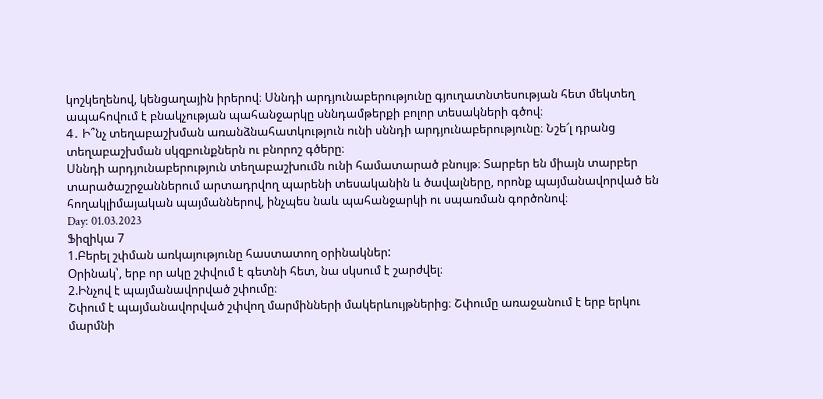կոշկեղենով, կենցաղային իրերով։ Սննդի արդյունաբերությունը գյուղատնտեսության հետ մեկտեղ ապահովում է բնակչության պահանջարկը սննդամթերքի բոլոր տեսակների գծով։
4․ Ի՞նչ տեղաբաշխման առանձնահատկություն ունի սննդի արդյունաբերությունը։ Նշե՜լ դրանց տեղաբաշխման սկզբունքներն ու բնորոշ գծերը։
Սննդի արդյունաբերություն տեղաբաշխումն ունի համատարած բնույթ։ Տարբեր են միայն տարբեր տարածաշրջաններում արտադրվող պարենի տեսականին և ծավալները, որոնք պայմանավորված են հողակլիմայական պայմաններով, ինչպես նաև պահանջարկի ու սպառման գործոնով։
Day: 01.03.2023
Ֆիզիկա 7
1.Բերել շփման առկայությունը հաստատող օրինակներ:
Օրինակ՝, երբ որ ակը շփվում է գետնի հետ, նա սկսում է շարժվել։
2.Ինչով է պայմանավորված շփումը։
Շփում է պայմանավորված շփվող մարմինների մակերևույթներից։ Շփումը առաջանում է երբ երկու մարմնի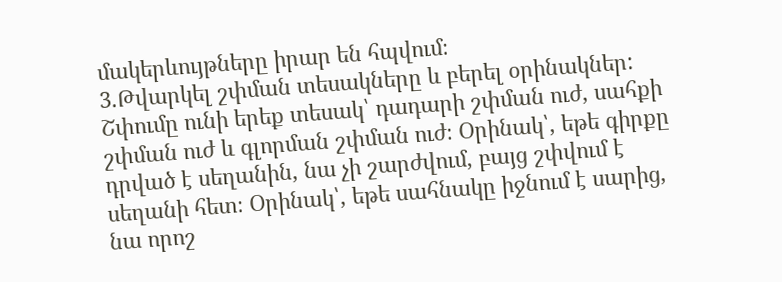մակերևույթները իրար են հպվում։
3.Թվարկել շփման տեսակները և բերել օրինակներ:
Շփումը ունի երեք տեսակ՝ դադարի շփման ուժ, սահքի շփման ուժ և գլորման շփման ուժ։ Օրինակ՝, եթե գիրքը դրված է սեղանին, նա չի շարժվում, բայց շփվում է սեղանի հետ։ Օրինակ՝, եթե սահնակը իջնում է սարից, նա որոշ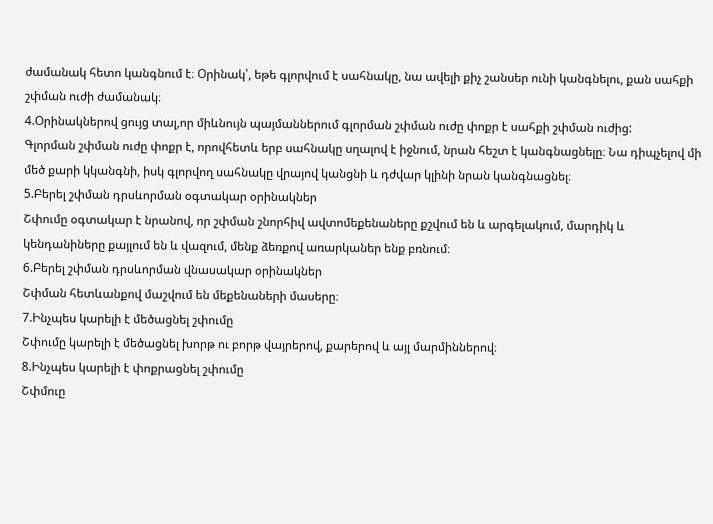ժամանակ հետո կանգնում է։ Օրինակ՝, եթե գլորվում է սահնակը, նա ավելի քիչ շանսեր ունի կանգնելու, քան սահքի շփման ուժի ժամանակ։
4.Օրինակներով ցույց տալ,որ միևնույն պայմաններում գլորման շփման ուժը փոքր է սահքի շփման ուժից:
Գլորման շփման ուժը փոքր է, որովհետև երբ սահնակը սղալով է իջնում, նրան հեշտ է կանգնացնելը։ Նա դիպչելով մի մեծ քարի կկանգնի, իսկ գլորվող սահնակը վրայով կանցնի և դժվար կլինի նրան կանգնացնել։
5.Բերել շփման դրսևորման օգտակար օրինակներ
Շփումը օգտակար է նրանով, որ շփման շնորհիվ ավտոմեքենաները քշվում են և արգելակում, մարդիկ և կենդանիները քայլում են և վազում, մենք ձեռքով առարկաներ ենք բռնում։
6.Բերել շփման դրսևորման վնասակար օրինակներ
Շփման հետևանքով մաշվում են մեքենաների մասերը։
7.Ինչպես կարելի է մեծացնել շփումը
Շփումը կարելի է մեծացնել խորթ ու բորթ վայրերով, քարերով և այլ մարմիններով։
8.Ինչպես կարելի է փոքրացնել շփումը
Շփմուը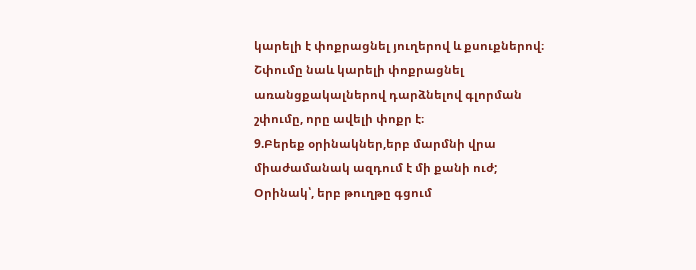կարելի է փոքրացնել յուղերով և քսուքներով։ Շփումը նաև կարելի փոքրացնել առանցքակալներով դարձնելով գլորման շփումը, որը ավելի փոքր է։
9.Բերեք օրինակներ,երբ մարմնի վրա միաժամանակ ազդում է մի քանի ուժ;
Օրինակ՝, երբ թուղթը գցում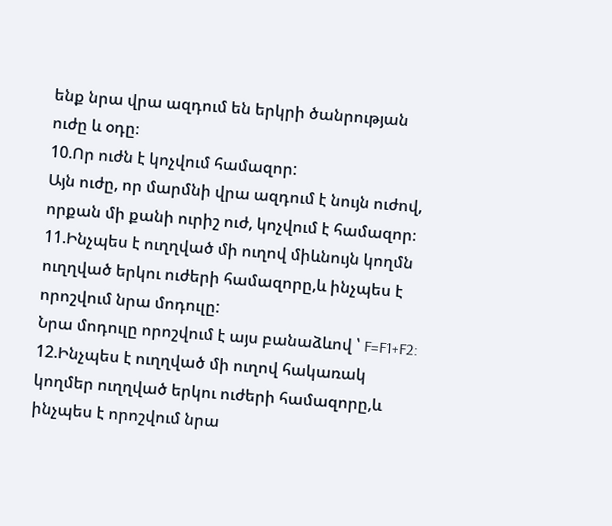ենք նրա վրա ազդում են երկրի ծանրության ուժը և օդը։
10.Որ ուժն է կոչվում համազոր:
Այն ուժը, որ մարմնի վրա ազդում է նույն ուժով, որքան մի քանի ուրիշ ուժ, կոչվում է համազոր։
11.Ինչպես է ուղղված մի ուղով միևնույն կողմն ուղղված երկու ուժերի համազորը,և ինչպես է որոշվում նրա մոդուլը:
Նրա մոդուլը որոշվում է այս բանաձևով ՝ F=F1+F2:
12.Ինչպես է ուղղված մի ուղով հակառակ կողմեր ուղղված երկու ուժերի համազորը,և
ինչպես է որոշվում նրա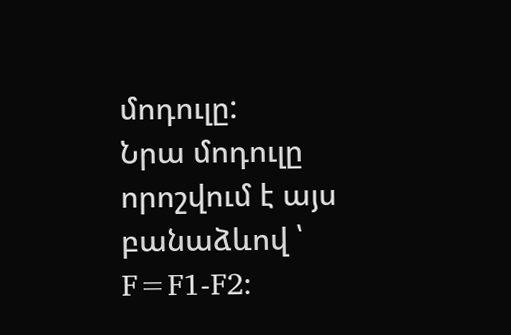մոդուլը:
Նրա մոդուլը որոշվում է այս բանաձևով ՝ F=F1-F2։